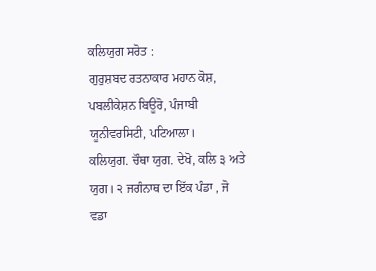ਕਲਿਯੁਗ ਸਰੋਤ :
ਗੁਰੁਸ਼ਬਦ ਰਤਨਾਕਾਰ ਮਹਾਨ ਕੋਸ਼, ਪਬਲੀਕੇਸ਼ਨ ਬਿਊਰੋ, ਪੰਜਾਬੀ ਯੂਨੀਵਰਸਿਟੀ, ਪਟਿਆਲਾ।
ਕਲਿਯੁਗ. ਚੌਥਾ ਯੁਗ. ਦੇਖੋ, ਕਲਿ ੩ ਅਤੇ ਯੁਗ। ੨ ਜਗੰਨਾਥ ਦਾ ਇੱਕ ਪੰਡਾ , ਜੋ ਵਡਾ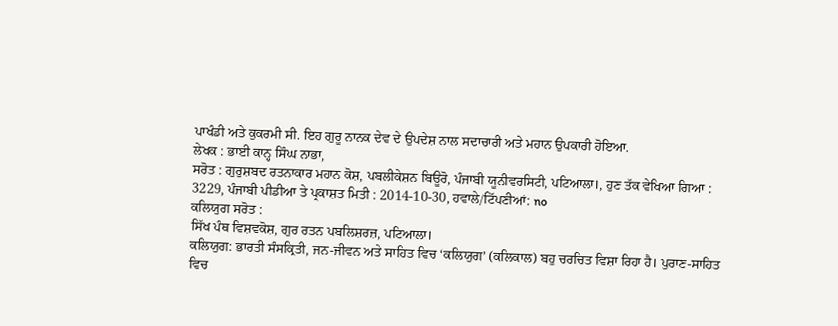ਪਾਖੰਡੀ ਅਤੇ ਕੁਕਰਮੀ ਸੀ. ਇਹ ਗੁਰੂ ਨਾਨਕ ਦੇਵ ਦੇ ਉਪਦੇਸ਼ ਨਾਲ ਸਦਾਚਾਰੀ ਅਤੇ ਮਹਾਨ ਉਪਕਾਰੀ ਹੋਇਆ.
ਲੇਖਕ : ਭਾਈ ਕਾਨ੍ਹ ਸਿੰਘ ਨਾਭਾ,
ਸਰੋਤ : ਗੁਰੁਸ਼ਬਦ ਰਤਨਾਕਾਰ ਮਹਾਨ ਕੋਸ਼, ਪਬਲੀਕੇਸ਼ਨ ਬਿਊਰੋ, ਪੰਜਾਬੀ ਯੂਨੀਵਰਸਿਟੀ, ਪਟਿਆਲਾ।, ਹੁਣ ਤੱਕ ਵੇਖਿਆ ਗਿਆ : 3229, ਪੰਜਾਬੀ ਪੀਡੀਆ ਤੇ ਪ੍ਰਕਾਸ਼ਤ ਮਿਤੀ : 2014-10-30, ਹਵਾਲੇ/ਟਿੱਪਣੀਆਂ: no
ਕਲਿਯੁਗ ਸਰੋਤ :
ਸਿੱਖ ਪੰਥ ਵਿਸ਼ਵਕੋਸ਼, ਗੁਰ ਰਤਨ ਪਬਲਿਸ਼ਰਜ਼, ਪਟਿਆਲਾ।
ਕਲਿਯੁਗ: ਭਾਰਤੀ ਸੰਸਕ੍ਰਿਤੀ, ਜਨ-ਜੀਵਨ ਅਤੇ ਸਾਹਿਤ ਵਿਚ ‘ਕਲਿਯੁਗ’ (ਕਲਿਕਾਲ) ਬਹੁ ਚਰਚਿਤ ਵਿਸ਼ਾ ਰਿਹਾ ਹੈ। ਪੁਰਾਣ-ਸਾਹਿਤ ਵਿਚ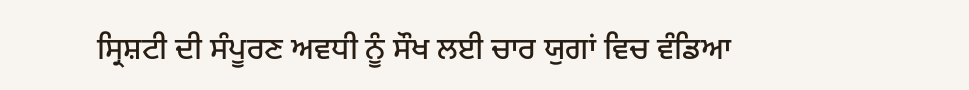ਸ੍ਰਿਸ਼ਟੀ ਦੀ ਸੰਪੂਰਣ ਅਵਧੀ ਨੂੰ ਸੌਖ ਲਈ ਚਾਰ ਯੁਗਾਂ ਵਿਚ ਵੰਡਿਆ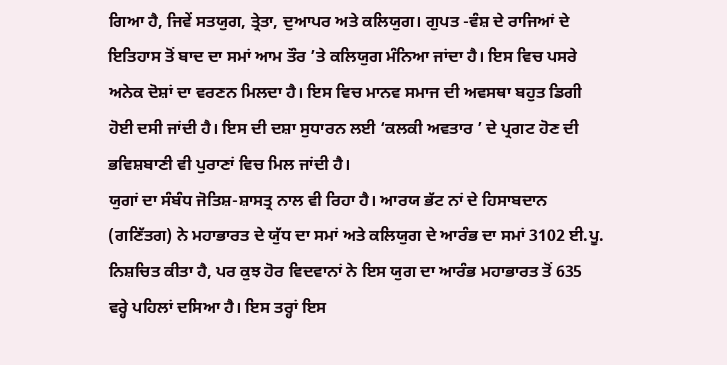ਗਿਆ ਹੈ, ਜਿਵੇਂ ਸਤਯੁਗ, ਤ੍ਰੇਤਾ, ਦੁਆਪਰ ਅਤੇ ਕਲਿਯੁਗ। ਗੁਪਤ -ਵੰਸ਼ ਦੇ ਰਾਜਿਆਂ ਦੇ ਇਤਿਹਾਸ ਤੋਂ ਬਾਦ ਦਾ ਸਮਾਂ ਆਮ ਤੌਰ ’ਤੇ ਕਲਿਯੁਗ ਮੰਨਿਆ ਜਾਂਦਾ ਹੈ। ਇਸ ਵਿਚ ਪਸਰੇ ਅਨੇਕ ਦੋਸ਼ਾਂ ਦਾ ਵਰਣਨ ਮਿਲਦਾ ਹੈ। ਇਸ ਵਿਚ ਮਾਨਵ ਸਮਾਜ ਦੀ ਅਵਸਥਾ ਬਹੁਤ ਡਿਗੀ ਹੋਈ ਦਸੀ ਜਾਂਦੀ ਹੈ। ਇਸ ਦੀ ਦਸ਼ਾ ਸੁਧਾਰਨ ਲਈ ‘ਕਲਕੀ ਅਵਤਾਰ ’ ਦੇ ਪ੍ਰਗਟ ਹੋਣ ਦੀ ਭਵਿਸ਼ਬਾਣੀ ਵੀ ਪੁਰਾਣਾਂ ਵਿਚ ਮਿਲ ਜਾਂਦੀ ਹੈ।
ਯੁਗਾਂ ਦਾ ਸੰਬੰਧ ਜੋਤਿਸ਼-ਸ਼ਾਸਤ੍ਰ ਨਾਲ ਵੀ ਰਿਹਾ ਹੈ। ਆਰਯ ਭੱਟ ਨਾਂ ਦੇ ਹਿਸਾਬਦਾਨ (ਗਣਿੱਤਗ) ਨੇ ਮਹਾਭਾਰਤ ਦੇ ਯੁੱਧ ਦਾ ਸਮਾਂ ਅਤੇ ਕਲਿਯੁਗ ਦੇ ਆਰੰਭ ਦਾ ਸਮਾਂ 3102 ਈ.ਪੂ. ਨਿਸ਼ਚਿਤ ਕੀਤਾ ਹੈ, ਪਰ ਕੁਝ ਹੋਰ ਵਿਦਵਾਨਾਂ ਨੇ ਇਸ ਯੁਗ ਦਾ ਆਰੰਭ ਮਹਾਭਾਰਤ ਤੋਂ 635 ਵਰ੍ਹੇ ਪਹਿਲਾਂ ਦਸਿਆ ਹੈ। ਇਸ ਤਰ੍ਹਾਂ ਇਸ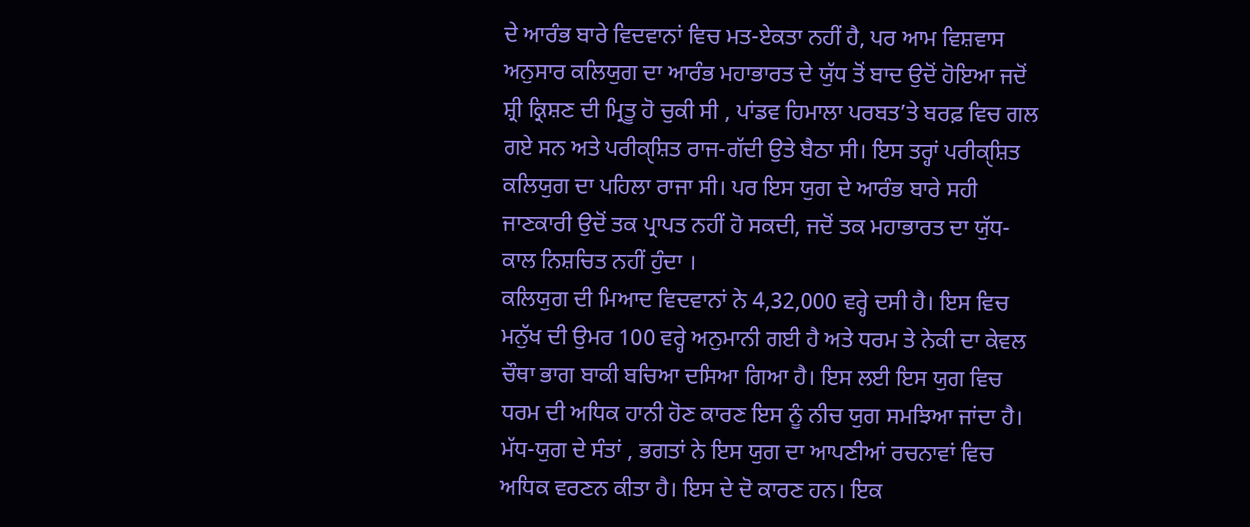ਦੇ ਆਰੰਭ ਬਾਰੇ ਵਿਦਵਾਨਾਂ ਵਿਚ ਮਤ-ਏਕਤਾ ਨਹੀਂ ਹੈ, ਪਰ ਆਮ ਵਿਸ਼ਵਾਸ ਅਨੁਸਾਰ ਕਲਿਯੁਗ ਦਾ ਆਰੰਭ ਮਹਾਭਾਰਤ ਦੇ ਯੁੱਧ ਤੋਂ ਬਾਦ ਉਦੋਂ ਹੋਇਆ ਜਦੋਂ ਸ਼੍ਰੀ ਕ੍ਰਿਸ਼ਣ ਦੀ ਮ੍ਰਿਤੂ ਹੋ ਚੁਕੀ ਸੀ , ਪਾਂਡਵ ਹਿਮਾਲਾ ਪਰਬਤ’ਤੇ ਬਰਫ਼ ਵਿਚ ਗਲ ਗਏ ਸਨ ਅਤੇ ਪਰੀਕੑਸ਼ਿਤ ਰਾਜ-ਗੱਦੀ ਉਤੇ ਬੈਠਾ ਸੀ। ਇਸ ਤਰ੍ਹਾਂ ਪਰੀਕੑਸ਼ਿਤ ਕਲਿਯੁਗ ਦਾ ਪਹਿਲਾ ਰਾਜਾ ਸੀ। ਪਰ ਇਸ ਯੁਗ ਦੇ ਆਰੰਭ ਬਾਰੇ ਸਹੀ ਜਾਣਕਾਰੀ ਉਦੋਂ ਤਕ ਪ੍ਰਾਪਤ ਨਹੀਂ ਹੋ ਸਕਦੀ, ਜਦੋਂ ਤਕ ਮਹਾਭਾਰਤ ਦਾ ਯੁੱਧ- ਕਾਲ ਨਿਸ਼ਚਿਤ ਨਹੀਂ ਹੁੰਦਾ ।
ਕਲਿਯੁਗ ਦੀ ਮਿਆਦ ਵਿਦਵਾਨਾਂ ਨੇ 4,32,000 ਵਰ੍ਹੇ ਦਸੀ ਹੈ। ਇਸ ਵਿਚ ਮਨੁੱਖ ਦੀ ਉਮਰ 100 ਵਰ੍ਹੇ ਅਨੁਮਾਨੀ ਗਈ ਹੈ ਅਤੇ ਧਰਮ ਤੇ ਨੇਕੀ ਦਾ ਕੇਵਲ ਚੌਥਾ ਭਾਗ ਬਾਕੀ ਬਚਿਆ ਦਸਿਆ ਗਿਆ ਹੈ। ਇਸ ਲਈ ਇਸ ਯੁਗ ਵਿਚ ਧਰਮ ਦੀ ਅਧਿਕ ਹਾਨੀ ਹੋਣ ਕਾਰਣ ਇਸ ਨੂੰ ਨੀਚ ਯੁਗ ਸਮਝਿਆ ਜਾਂਦਾ ਹੈ। ਮੱਧ-ਯੁਗ ਦੇ ਸੰਤਾਂ , ਭਗਤਾਂ ਨੇ ਇਸ ਯੁਗ ਦਾ ਆਪਣੀਆਂ ਰਚਨਾਵਾਂ ਵਿਚ ਅਧਿਕ ਵਰਣਨ ਕੀਤਾ ਹੈ। ਇਸ ਦੇ ਦੋ ਕਾਰਣ ਹਨ। ਇਕ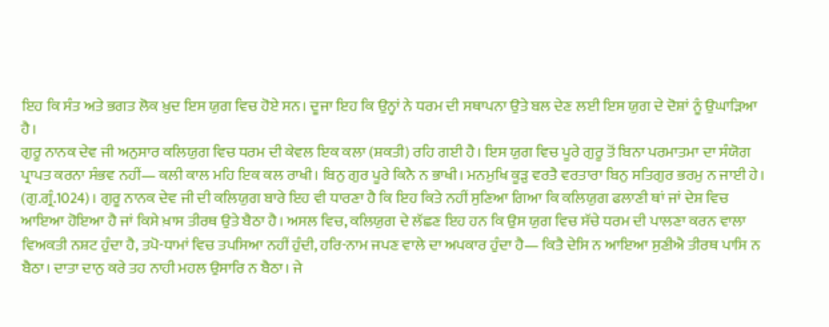ਇਹ ਕਿ ਸੰਤ ਅਤੇ ਭਗਤ ਲੋਕ ਖ਼ੁਦ ਇਸ ਯੁਗ ਵਿਚ ਹੋਏ ਸਨ। ਦੂਜਾ ਇਹ ਕਿ ਉਨ੍ਹਾਂ ਨੇ ਧਰਮ ਦੀ ਸਥਾਪਨਾ ਉਤੇ ਬਲ ਦੇਣ ਲਈ ਇਸ ਯੁਗ ਦੇ ਦੋਸ਼ਾਂ ਨੂੰ ਉਘਾੜਿਆ ਹੈ।
ਗੁਰੂ ਨਾਨਕ ਦੇਵ ਜੀ ਅਨੁਸਾਰ ਕਲਿਯੁਗ ਵਿਚ ਧਰਮ ਦੀ ਕੇਵਲ ਇਕ ਕਲਾ (ਸ਼ਕਤੀ) ਰਹਿ ਗਈ ਹੈ। ਇਸ ਯੁਗ ਵਿਚ ਪੂਰੇ ਗੁਰੂ ਤੋਂ ਬਿਨਾ ਪਰਮਾਤਮਾ ਦਾ ਸੰਯੋਗ ਪ੍ਰਾਪਤ ਕਰਨਾ ਸੰਭਵ ਨਹੀਂ— ਕਲੀ ਕਾਲ ਮਹਿ ਇਕ ਕਲ ਰਾਖੀ। ਬਿਨੁ ਗੁਰ ਪੂਰੇ ਕਿਨੈ ਨ ਭਾਖੀ। ਮਨਮੁਖਿ ਕੂੜੁ ਵਰਤੈ ਵਰਤਾਰਾ ਬਿਨੁ ਸਤਿਗੁਰ ਭਰਮੁ ਨ ਜਾਈ ਹੇ। (ਗੁ.ਗ੍ਰੰ.1024)। ਗੁਰੂ ਨਾਨਕ ਦੇਵ ਜੀ ਦੀ ਕਲਿਯੁਗ ਬਾਰੇ ਇਹ ਵੀ ਧਾਰਣਾ ਹੈ ਕਿ ਇਹ ਕਿਤੇ ਨਹੀਂ ਸੁਣਿਆ ਗਿਆ ਕਿ ਕਲਿਯੁਗ ਫਲਾਣੀ ਥਾਂ ਜਾਂ ਦੇਸ਼ ਵਿਚ ਆਇਆ ਹੋਇਆ ਹੈ ਜਾਂ ਕਿਸੇ ਖ਼ਾਸ ਤੀਰਥ ਉਤੇ ਬੈਠਾ ਹੈ। ਅਸਲ ਵਿਚ, ਕਲਿਯੁਗ ਦੇ ਲੱਛਣ ਇਹ ਹਨ ਕਿ ਉਸ ਯੁਗ ਵਿਚ ਸੱਚੇ ਧਰਮ ਦੀ ਪਾਲਣਾ ਕਰਨ ਵਾਲਾ ਵਿਅਕਤੀ ਨਸ਼ਟ ਹੁੰਦਾ ਹੈ, ਤਪੋ-ਧਾਮਾਂ ਵਿਚ ਤਪਸਿਆ ਨਹੀਂ ਹੁੰਦੀ, ਹਰਿ-ਨਾਮ ਜਪਣ ਵਾਲੇ ਦਾ ਅਪਕਾਰ ਹੁੰਦਾ ਹੈ— ਕਿਤੈ ਦੇਸਿ ਨ ਆਇਆ ਸੁਣੀਐ ਤੀਰਥ ਪਾਸਿ ਨ ਬੈਠਾ। ਦਾਤਾ ਦਾਨੁ ਕਰੇ ਤਹ ਨਾਹੀ ਮਹਲ ਉਸਾਰਿ ਨ ਬੈਠਾ। ਜੇ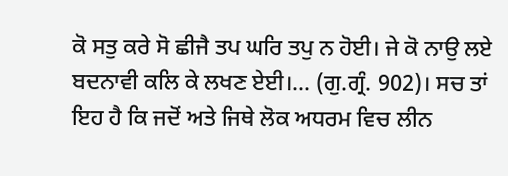ਕੋ ਸਤੁ ਕਰੇ ਸੋ ਛੀਜੈ ਤਪ ਘਰਿ ਤਪੁ ਨ ਹੋਈ। ਜੇ ਕੋ ਨਾਉ ਲਏ ਬਦਨਾਵੀ ਕਲਿ ਕੇ ਲਖਣ ਏਈ।... (ਗੁ.ਗ੍ਰੰ. 902)। ਸਚ ਤਾਂ ਇਹ ਹੈ ਕਿ ਜਦੋਂ ਅਤੇ ਜਿਥੇ ਲੋਕ ਅਧਰਮ ਵਿਚ ਲੀਨ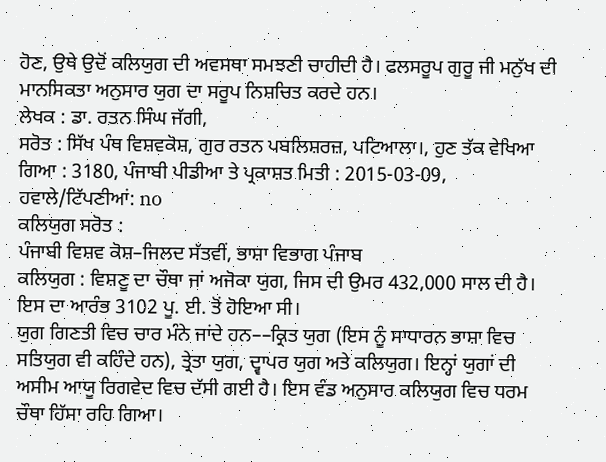ਹੋਣ, ਉਥੇ ਉਦੋਂ ਕਲਿਯੁਗ ਦੀ ਅਵਸਥਾ ਸਮਝਣੀ ਚਾਹੀਦੀ ਹੈ। ਫਲਸਰੂਪ ਗੁਰੂ ਜੀ ਮਨੁੱਖ ਦੀ ਮਾਨਸਿਕਤਾ ਅਨੁਸਾਰ ਯੁਗ ਦਾ ਸਰੂਪ ਨਿਸ਼ਚਿਤ ਕਰਦੇ ਹਨ।
ਲੇਖਕ : ਡਾ. ਰਤਨ ਸਿੰਘ ਜੱਗੀ,
ਸਰੋਤ : ਸਿੱਖ ਪੰਥ ਵਿਸ਼ਵਕੋਸ਼, ਗੁਰ ਰਤਨ ਪਬਲਿਸ਼ਰਜ਼, ਪਟਿਆਲਾ।, ਹੁਣ ਤੱਕ ਵੇਖਿਆ ਗਿਆ : 3180, ਪੰਜਾਬੀ ਪੀਡੀਆ ਤੇ ਪ੍ਰਕਾਸ਼ਤ ਮਿਤੀ : 2015-03-09, ਹਵਾਲੇ/ਟਿੱਪਣੀਆਂ: no
ਕਲਿਯੁਗ ਸਰੋਤ :
ਪੰਜਾਬੀ ਵਿਸ਼ਵ ਕੋਸ਼–ਜਿਲਦ ਸੱਤਵੀਂ, ਭਾਸ਼ਾ ਵਿਭਾਗ ਪੰਜਾਬ
ਕਲਿਯੁਗ : ਵਿਸ਼ਣੂ ਦਾ ਚੌਥਾ ਜਾਂ ਅਜੋਕਾ ਯੁਗ, ਜਿਸ ਦੀ ਉਮਰ 432,000 ਸਾਲ ਦੀ ਹੈ। ਇਸ ਦਾ ਆਰੰਭ 3102 ਪੂ. ਈ. ਤੋਂ ਹੋਇਆ ਸੀ।
ਯੁਗ ਗਿਣਤੀ ਵਿਚ ਚਾਰ ਮੰਨੇ ਜਾਂਦੇ ਹਨ––ਕ੍ਰਿਤ ਯੁਗ (ਇਸ ਨੂੰ ਸਾਧਾਰਨ ਭਾਸ਼ਾ ਵਿਚ ਸਤਿਯੁਗ ਵੀ ਕਹਿੰਦੇ ਹਨ), ਤ੍ਰੇਤਾ ਯੁਗ, ਦ੍ਵਾਪਰ ਯੁਗ ਅਤੇ ਕਲਿਯੁਗ। ਇਨ੍ਹਾਂ ਯੁਗਾਂ ਦੀ ਅਸੀਮ ਆਯੂ ਰਿਗਵੇਦ ਵਿਚ ਦੱਸੀ ਗਈ ਹੈ। ਇਸ ਵੰਡ ਅਨੁਸਾਰ ਕਲਿਯੁਗ ਵਿਚ ਧਰਮ ਚੌਥਾ ਹਿੱਸਾ ਰਹਿ ਗਿਆ।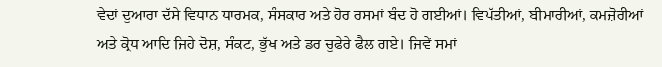ਵੇਦਾਂ ਦੁਆਰਾ ਦੱਸੇ ਵਿਧਾਨ ਧਾਰਮਕ, ਸੰਸਕਾਰ ਅਤੇ ਹੋਰ ਰਸਮਾਂ ਬੰਦ ਹੋ ਗਈਆਂ। ਵਿਪੱਤੀਆਂ, ਬੀਮਾਰੀਆਂ, ਕਮਜ਼ੋਰੀਆਂ ਅਤੇ ਕ੍ਰੋਧ ਆਦਿ ਜਿਹੇ ਦੋਸ਼, ਸੰਕਟ, ਭੁੱਖ ਅਤੇ ਡਰ ਚੁਫੇਰੇ ਫੈਲ ਗਏ। ਜਿਵੇਂ ਸਮਾਂ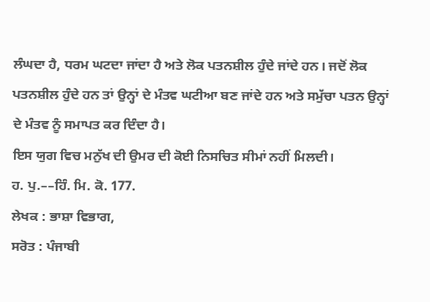ਲੰਘਦਾ ਹੈ, ਧਰਮ ਘਟਦਾ ਜਾਂਦਾ ਹੈ ਅਤੇ ਲੋਕ ਪਤਨਸ਼ੀਲ ਹੁੰਦੇ ਜਾਂਦੇ ਹਨ। ਜਦੋਂ ਲੋਕ ਪਤਨਸ਼ੀਲ ਹੁੰਦੇ ਹਨ ਤਾਂ ਉਨ੍ਹਾਂ ਦੇ ਮੰਤਵ ਘਟੀਆ ਬਣ ਜਾਂਦੇ ਹਨ ਅਤੇ ਸਮੁੱਚਾ ਪਤਨ ਉਨ੍ਹਾਂ ਦੇ ਮੰਤਵ ਨੂੰ ਸਮਾਪਤ ਕਰ ਦਿੰਦਾ ਹੈ।
ਇਸ ਯੁਗ ਵਿਚ ਮਨੁੱਖ ਦੀ ਉਮਰ ਦੀ ਕੋਈ ਨਿਸਚਿਤ ਸੀਮਾਂ ਨਹੀਂ ਮਿਲਦੀ।
ਹ. ਪੁ.––ਹਿੰ. ਮਿ. ਕੋ. 177.
ਲੇਖਕ : ਭਾਸ਼ਾ ਵਿਭਾਗ,
ਸਰੋਤ : ਪੰਜਾਬੀ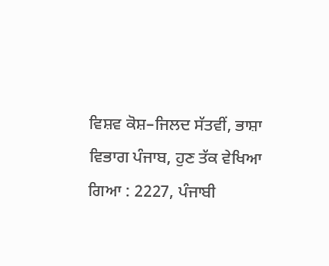ਵਿਸ਼ਵ ਕੋਸ਼–ਜਿਲਦ ਸੱਤਵੀਂ, ਭਾਸ਼ਾ ਵਿਭਾਗ ਪੰਜਾਬ, ਹੁਣ ਤੱਕ ਵੇਖਿਆ ਗਿਆ : 2227, ਪੰਜਾਬੀ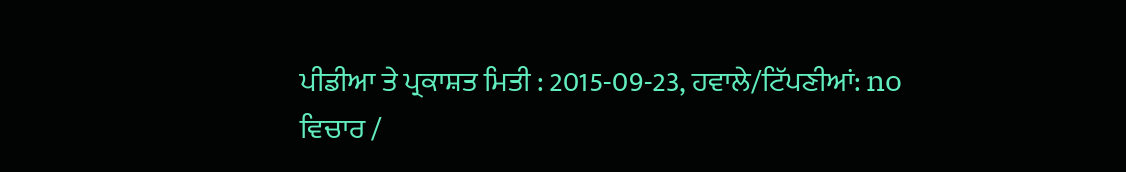ਪੀਡੀਆ ਤੇ ਪ੍ਰਕਾਸ਼ਤ ਮਿਤੀ : 2015-09-23, ਹਵਾਲੇ/ਟਿੱਪਣੀਆਂ: no
ਵਿਚਾਰ /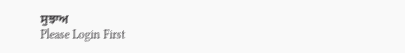ਸੁਝਾਅ
Please Login First